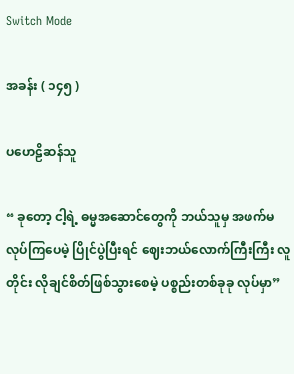Switch Mode

အခန်း ( ၁၄၅ )

ပ‌ဟေဠိဆန်သူ

“ ခုတော့ ငါ့ရဲ့ ဓမ္မအဆောင်တွေကို ဘယ်သူမှ အဖက်မလုပ်ကြပေမဲ့ ပြိုင်ပွဲပြီးရင် ဈေးဘယ်လောက်ကြီးကြီး လူတိုင်း လိုချင်စိတ်ဖြစ်သွားစေမဲ့ ပစ္စည်းတစ်ခုခု လုပ်မှာ”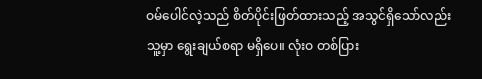ဝမ်ပေါင်လဲ့သည် စိတ်ပိုင်းဖြတ်ထားသည့် အသွင်ရှိသော်လည်း သူ့မှာ ရွေးချယ်စရာ မရှိပေ။ လုံးဝ တစ်ပြား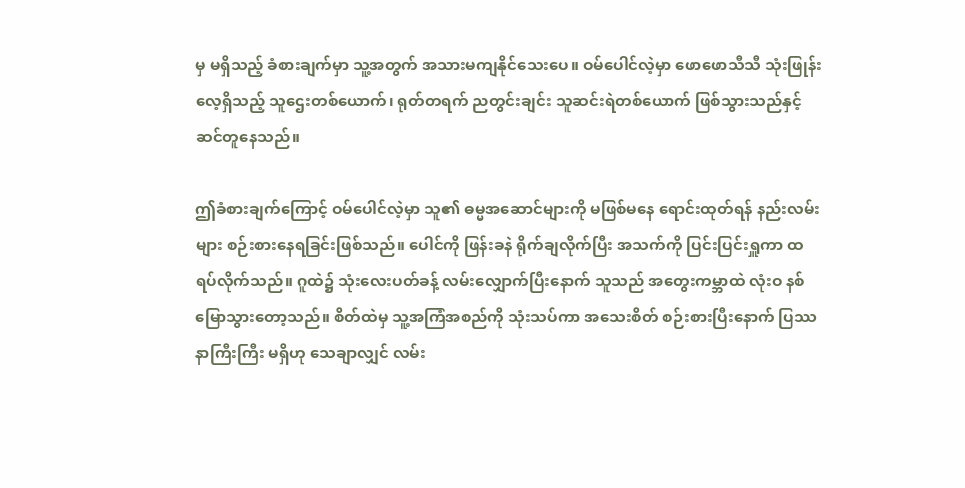မှ မရှိသည့် ခံစားချက်မှာ သူ့အတွက် အသားမကျနိုင်သေးပေ။ ဝမ်ပေါင်လဲ့မှာ ဖောဖောသီသီ သုံးဖြုန်းလေ့ရှိသည့် သူဌေးတစ်ယောက်၊ ရုတ်တရက် ညတွင်းချင်း သူဆင်းရဲတစ်ယောက် ဖြစ်သွားသည်နှင့် ဆင်တူနေသည်။

ဤခံစားချက်ကြောင့် ဝမ်ပေါင်လဲ့မှာ သူ၏ ဓမ္မအဆောင်များကို မဖြစ်မနေ ရောင်းထုတ်ရန် နည်းလမ်းများ စဉ်းစားနေရခြင်းဖြစ်သည်။ ပေါင်ကို ဖြန်းခနဲ ရိုက်ချလိုက်ပြီး အသက်ကို ပြင်းပြင်းရှူကာ ထရပ်လိုက်သည်။ ဂူထဲ၌ သုံးလေးပတ်ခန့် လမ်းလျှောက်ပြီးနောက် သူသည် အတွေးကမ္ဘာထဲ လုံးဝ နစ်မြောသွားတော့သည်။ စိတ်ထဲမှ သူ့အကြံအစည်ကို သုံးသပ်ကာ အသေးစိတ် စဉ်းစားပြီးနောက် ပြဿနာကြီးကြီး မရှိဟု သေချာလျှင် လမ်း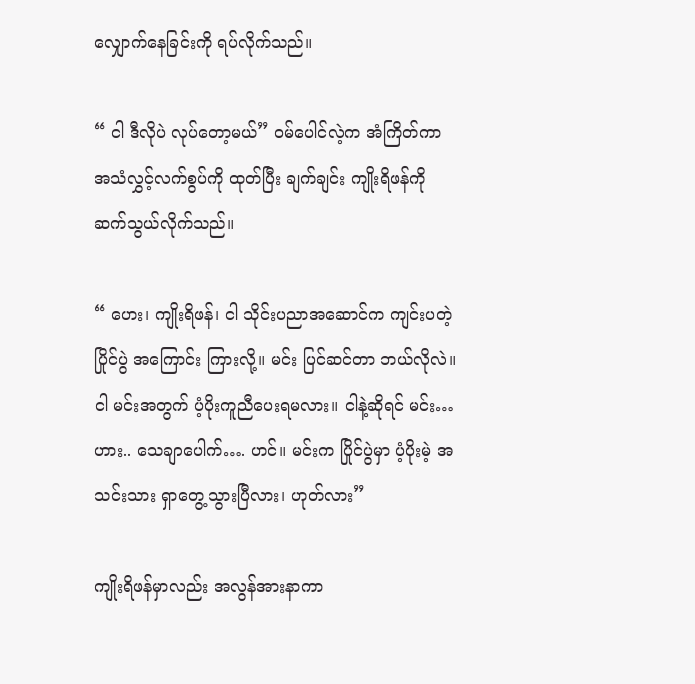လျှောက်နေခြင်းကို ရပ်လိုက်သည်။

“ ငါ ဒီလိုပဲ လုပ်တော့မယ်” ဝမ်ပေါင်လဲ့က အံကြိတ်ကာ အသံလွှင့်လက်စွပ်ကို ထုတ်ပြီး ချက်ချင်း ကျိုးရိဖန်ကို ဆက်သွယ်လိုက်သည်။

“ ဟေး၊ ကျိုးရိဖန်၊ ငါ သိုင်းပညာအဆောင်က ကျင်းပတဲ့ ပြိုင်ပွဲ အကြောင်း ကြားလို့။ မင်း ပြင်ဆင်တာ ဘယ်လိုလဲ။ ငါ မင်းအတွက် ပံ့ပိုးကူညီပေးရမလား။ ငါနဲ့ဆိုရင် မင်း… ဟား.. သေချာပေါက်…. ဟင်။ မင်းက ပြိုင်ပွဲမှာ ပံ့ပိုးမဲ့ အသင်းသား ရှာတွေ့သွားပြီလား၊ ဟုတ်လား”

ကျိုးရိဖန်မှာလည်း အလွန်အားနာကာ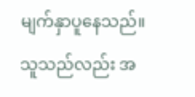မျက်နှာပူနေသည်။ သူသည်လည်း အ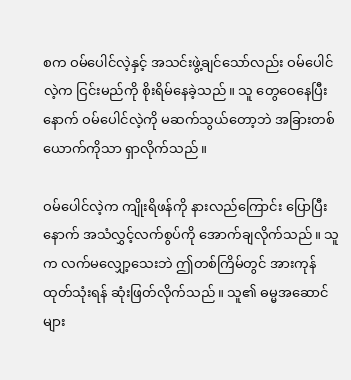စက ဝမ်ပေါင်လဲ့နှင့် အသင်းဖွဲ့ချင်သော်လည်း ဝမ်ပေါင်လဲ့က ငြင်းမည်ကို စိုးရိမ်နေခဲ့သည်။ သူ တွေဝေနေပြီးနောက် ဝမ်ပေါင်လဲ့ကို မဆက်သွယ်တော့ဘဲ အခြားတစ်ယောက်ကိုသာ ရှာလိုက်သည်။

ဝမ်ပေါင်လဲ့က ကျိုးရိဖန်ကို နားလည်ကြောင်း ပြောပြီးနောက် အသံလွှင့်လက်စွပ်ကို အောက်ချလိုက်သည်။ သူက လက်မလျှော့သေးဘဲ ဤတစ်ကြိမ်တွင် အားကုန်ထုတ်သုံးရန် ဆုံးဖြတ်လိုက်သည်။ သူ၏ ဓမ္မအဆောင်များ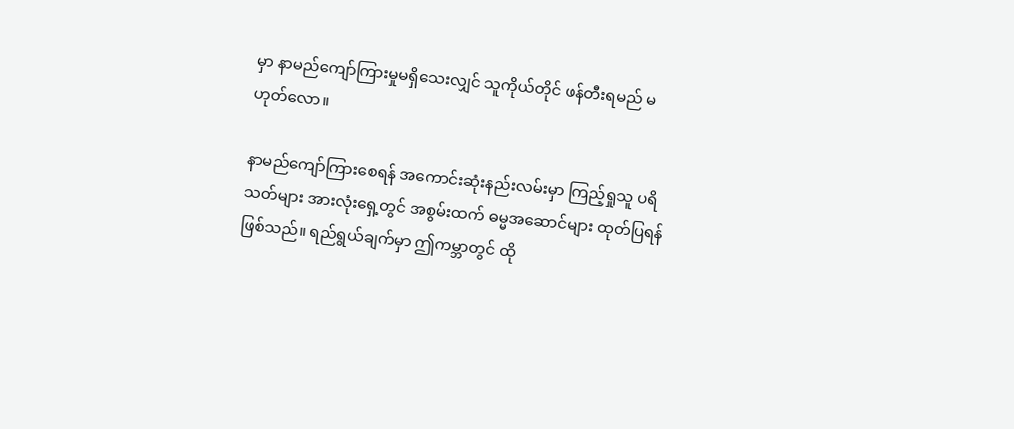မှာ နာမည်ကျော်ကြားမှုမရှိသေးလျှင် သူကိုယ်တိုင် ဖန်တီးရမည် မဟုတ်လော။

နာမည်ကျော်ကြားစေရန် အကောင်းဆုံးနည်းလမ်းမှာ ကြည့်ရှုသူ ပရိသတ်များ အားလုံးရှေ့တွင် အစွမ်းထက် ဓမ္မအဆောင်များ ထုတ်ပြရန် ဖြစ်သည်။ ရည်ရွယ်ချက်မှာ ဤကမ္ဘာတွင် ထို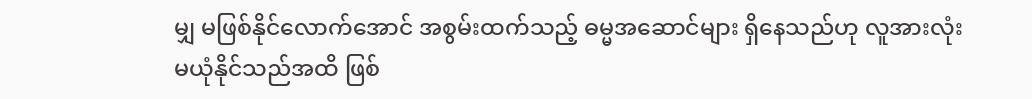မျှ မဖြစ်နိုင်‌လောက်အောင် အစွမ်းထက်သည့် ဓမ္မအဆောင်များ ရှိနေသည်ဟု လူအားလုံး မယုံနိုင်သည်အထိ ဖြစ်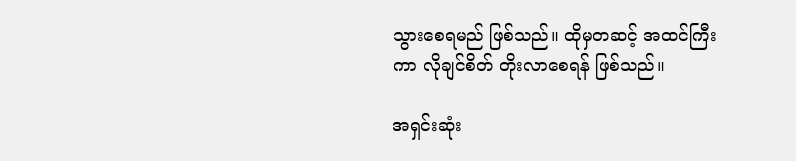သွားစေရမည် ဖြစ်သည်။ ထိုမှတဆင့် အထင်ကြီးကာ လိုချင်စိတ် တိုးလာစေရန် ဖြစ်သည်။

အရှင်းဆုံး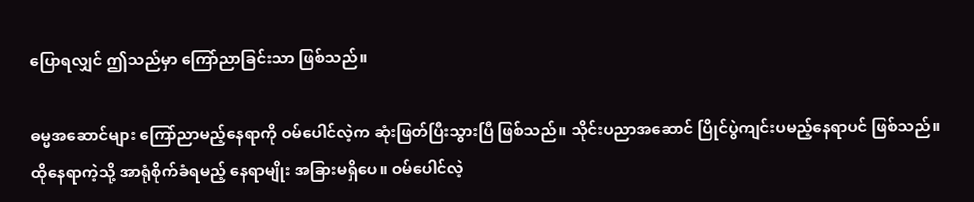ပြောရလျှင် ဤသည်မှာ ကြော်ညာခြင်းသာ ဖြစ်သည်။

ဓမ္မအဆောင်များ ကြော်ညာမည့်နေရာကို ဝမ်ပေါင်လဲ့က ဆုံးဖြတ်ပြီးသွားပြီ ဖြစ်သည်။ သိုင်းပညာအဆောင် ပြိုင်ပွဲကျင်းပမည့်နေရာပင် ဖြစ်သည်။ ထိုနေရာကဲ့သို့ အာရုံစိုက်ခံရမည့် နေရာမျိုး အခြားမရှိပေ။ ဝမ်ပေါင်လဲ့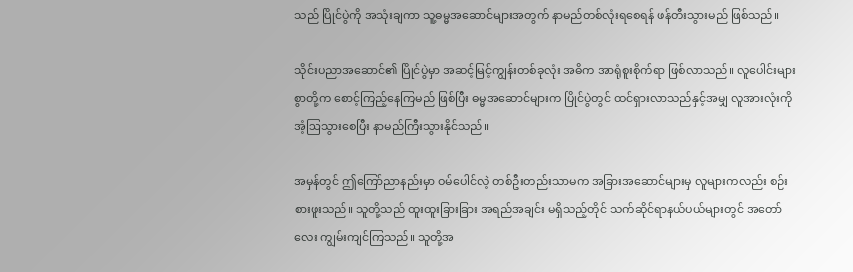သည် ပြိုင်ပွဲကို အသုံးချကာ သူ့ဓမ္မအဆောင်များအတွက် နာမည်တစ်လုံးရစေရန် ဖန်တီးသွားမည် ဖြစ်သည်။

သိုင်းပညာအဆောင်၏ ပြိုင်ပွဲမှာ အဆင့်မြင့်ကျွန်းတစ်ခုလုံး အဓိက အာရုံစူးစိုက်ရာ ဖြစ်လာသည်။ လူပေါင်းများစွာတို့က စောင့်ကြည့်နေကြမည် ဖြစ်ပြီး ဓမ္မအဆောင်များက ပြိုင်ပွဲတွင် ထင်ရှားလာသည်နှင့်အမျှ လူအားလုံးကို အံ့ဩသွားစေပြီး နာမည်ကြီးသွားနိုင်သည်။

အမှန်တွင် ဤကြော်ညာနည်းမှာ ဝမ်ပေါင်လဲ့ တစ်ဦးတည်းသာမက အခြားအဆောင်များမှ လူများကလည်း စဉ်းစားဖူးသည်။ သူတို့သည် ထူးထူးခြားခြား အရည်အချင်း မရှိသည့်တိုင် သက်ဆိုင်ရာနယ်ပယ်များတွင် အတော်လေး ကျွမ်းကျင်ကြသည်။ သူတို့အ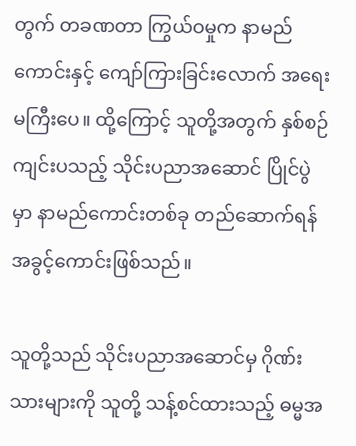တွက် တခဏတာ ကြွယ်ဝမှုက နာမည်ကောင်းနှင့် ကျော်ကြားခြင်းလောက် အရေးမကြီးပေ။ ထို့ကြောင့် သူတို့အတွက် နှစ်စဉ်ကျင်းပသည့် သိုင်းပညာအဆောင် ပြိုင်ပွဲမှာ နာမည်ကောင်းတစ်ခု တည်ဆောက်ရန် အခွင့်ကောင်းဖြစ်သည်။

သူတို့သည် သိုင်းပညာအဆောင်မှ ဂိုဏ်းသားများကို သူတို့ သန့်စင်ထားသည့် ဓမ္မအ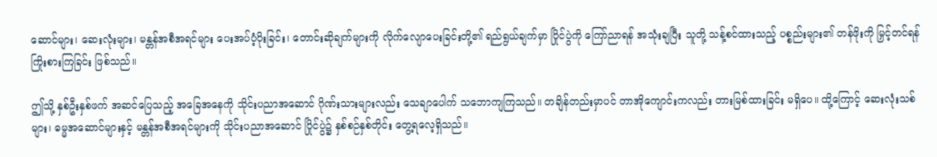ဆောင်များ၊ ဆေးလုံးများ၊ မန္တန်အစီအရင်များ ပေးအပ်ပံ့ပိုးခြင်း၊ တောင်းဆိုချက်များကို လိုက်လျောပေးခြင်းတို့၏ ရည်ရွယ်ချက်မှာ ပြိုင်ပွဲကို ကြော်ညာရန် အသုံးချပြီး သူတို့ သန့်စင်ထားသည့် ပစ္စည်းများ၏ တန်ဖိုးကို မြှင့်တင်ရန် ကြိုးစားကြခြင်း ဖြစ်သည်။

ဤသို့ နှစ်ဦးနှစ်ဖက် အဆင်ပြေသည့် အခြေအနေကို သိုင်းပညာအ‌ဆောင် ဂိုဏ်းသားများလည်း သေချာ‌ပေါက် သဘောကျကြသည်။ တချိန်တည်းမှာပင် တာအိုကျောင်းကလည်း တားမြစ်ထားခြင်း မရှိပေ။ ထို့ကြောင့် ဆေးလုံးသစ်များ၊ ဓမ္မအဆောင်များနှင့် မန္တန်အစီအရင်များကို သိုင်းပညာအဆောင် ပြိုင်ပွဲ၌ နှစ်စဉ်နှစ်တိုင်း တွေ့ရလေ့ရှိသည်။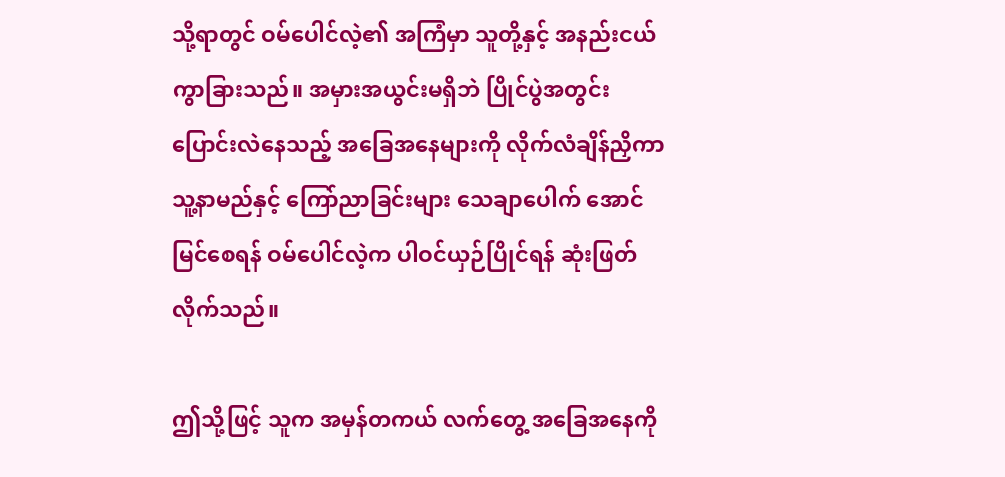သို့ရာတွင် ဝမ်‌ပေါင်လဲ့၏ အကြံမှာ သူတို့နှင့် အနည်းငယ် ကွာခြားသည်။ အမှားအယွင်းမရှိဘဲ ပြိုင်ပွဲအတွင်း ပြောင်းလဲနေသည့် အခြေအနေများကို လိုက်လံချိန်ညှိကာ သူ့နာမည်နှင့် ကြော်ညာခြင်းများ သေချာပေါက် အောင်မြင်စေရန် ဝမ်ပေါင်လဲ့က ပါဝင်ယှဉ်ပြိုင်ရန် ဆုံးဖြတ်လိုက်သည်။

ဤသို့ဖြင့် သူက အမှန်တကယ် လက်တွေ့ အခြေအနေကို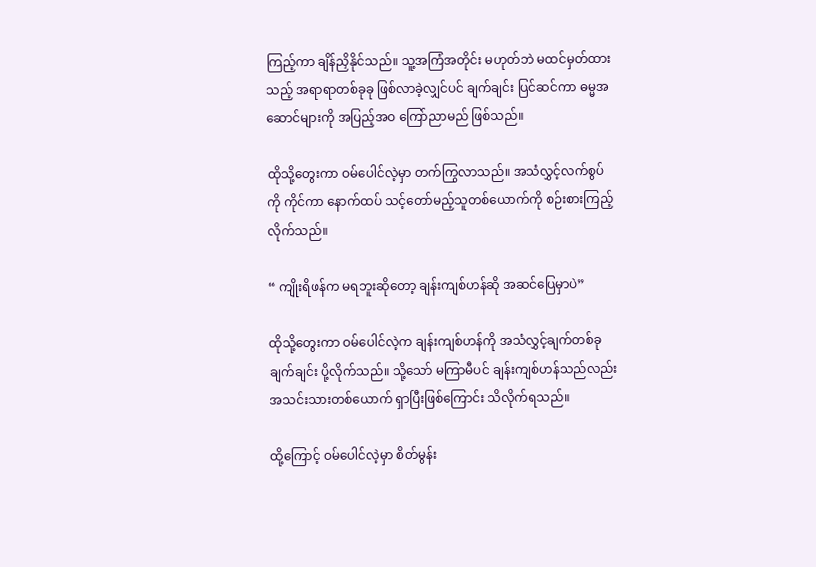ကြည့်ကာ ချိန်ညှိနိုင်သည်။ သူ့အကြံအတိုင်း မဟုတ်ဘဲ မထင်မှတ်ထားသည့် အရာရာတစ်ခုခု ဖြစ်လာခဲ့လျှင်ပင် ချက်ချင်း ပြင်ဆင်ကာ ဓမ္မအဆောင်များကို အပြည့်အဝ ကြော်ညာမည် ဖြစ်သည်။

ထိုသို့တွေးကာ ဝမ်ပေါင်လဲ့မှာ တက်ကြွလာသည်။ အသံလွှင့်လက်စွပ်ကို ကိုင်ကာ နောက်ထပ် သင့်တော်မည့်သူတစ်ယောက်ကို စဉ်းစားကြည့်လိုက်သည်။

“ ကျိုးရိဖန်က မရဘူးဆို‌တော့ ချန်းကျစ်ဟန်ဆို အဆင်ပြေမှာပဲ”

ထိုသို့တွေးကာ ဝမ်ပေါင်လဲ့က ချန်းကျစ်ဟန်ကို အသံလွှင့်ချက်တစ်ခု ချက်ချင်း ပို့လိုက်သည်။ သို့သော် မကြာမီပင် ချန်းကျစ်ဟန်သည်လည်း အသင်းသားတစ်ယောက် ရှာပြီးဖြစ်ကြောင်း သိလိုက်ရသည်။

ထို့ကြောင့် ဝမ်ပေါင်လဲ့မှာ စိတ်မွန်း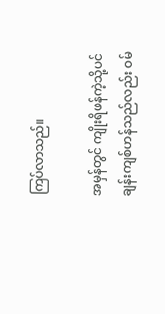ကြပ်လာသည်။

အမှန်တွင် ကျိုးရိဖန်ကဲ့သို့ပင် ချန်းကျစ်ဟန်သည်လည်း ဝမ်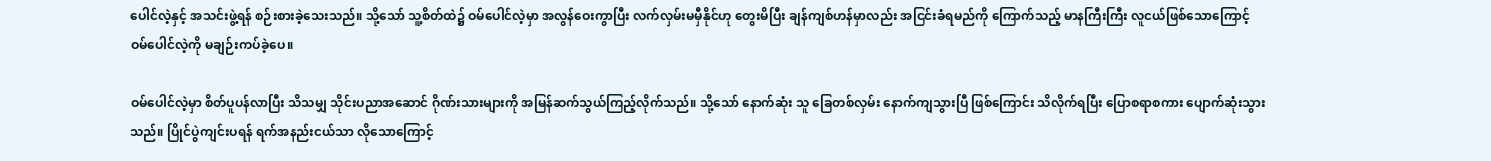ပေါင်လဲ့နှင့် အသင်းဖွဲ့ရန် စဉ်းစားခဲ့သေးသည်။ သို့သော် သူ့စိတ်ထဲ၌ ဝမ်ပေါင်လဲ့မှာ အလွန်ဝေးကွာပြီး လက်လှမ်းမမှီနိုင်ဟု တွေးမိပြီး ချန်ကျစ်ဟန်မှာလည်း အငြင်းခံရမည်ကို ကြောက်သည့် မာနကြီးကြီး လူငယ်ဖြစ်သောကြောင့် ဝမ်ပေါင်လဲ့ကို မချဉ်းကပ်ခဲ့ပေ။

ဝမ်ပေါင်လဲ့မှာ စိတ်ပူပန်လာပြီး သိသမျှ သိုင်းပညာအဆောင် ဂိုဏ်းသားများကို အမြန်ဆက်သွယ်ကြည့်လိုက်သည်။ သို့သော် နောက်ဆုံး သူ ခြေတစ်လှမ်း နောက်ကျသွားပြီ ဖြစ်ကြောင်း သိလိုက်ရပြီး ပြောစရာစကား ပျောက်ဆုံးသွားသည်။ ပြိုင်ပွဲကျင်းပရန် ရက်အနည်းငယ်သာ လိုသောကြောင့်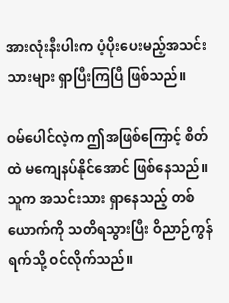အားလုံးနီးပါးက ပံ့ပိုးပေးမည့်အသင်းသားများ ရှာပြီးကြပြီ ဖြစ်သည်။

ဝမ်ပေါင်လဲ့က ဤအဖြစ်ကြောင့် စိတ်ထဲ မကျေနပ်နိုင်အောင် ဖြစ်နေသည်။ သူက အသင်းသား ရှာနေသည့် တစ်ယောက်ကို သတိရသွားပြီး ဝိညာဉ်ကွန်ရက်သို့ ဝင်လိုက်သည်။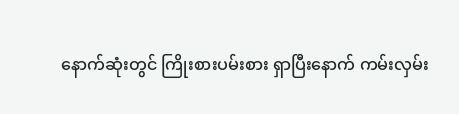နောက်ဆုံးတွင် ကြိုးစားပမ်းစား ရှာပြီးနောက် ကမ်းလှမ်း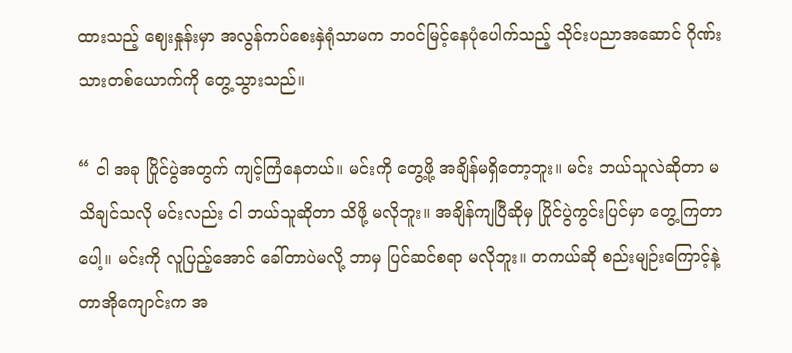ထားသည့် ဈေးနှုန်းမှာ အလွန်ကပ်စေးနှဲရုံသာမက ဘဝင်မြင့်နေပုံပေါက်သည့် သိုင်းပညာအဆောင် ဂိုဏ်းသားတစ်ယောက်ကို တွေ့သွားသည်။

“ ငါ အခု ပြိုင်ပွဲအတွက် ကျင့်ကြံနေတယ်။ မင်းကို တွေ့ဖို့ အချိန်မရှိတော့ဘူး။ မင်း ဘယ်သူလဲဆိုတာ မသိချင်သလို မင်းလည်း ငါ ဘယ်သူဆိုတာ သိဖို့ မလိုဘူး။ အချိန်ကျပြီဆိုမှ ပြိုင်ပွဲကွင်းပြင်မှာ တွေ့ကြတာပေါ့။ မင်းကို လူပြည့်အောင် ခေါ်တာပဲမလို့ ဘာမှ ပြင်ဆင်စရာ မလိုဘူး။ တကယ်ဆို စည်းမျဉ်းကြောင့်နဲ့ တာအိုကျောင်းက အ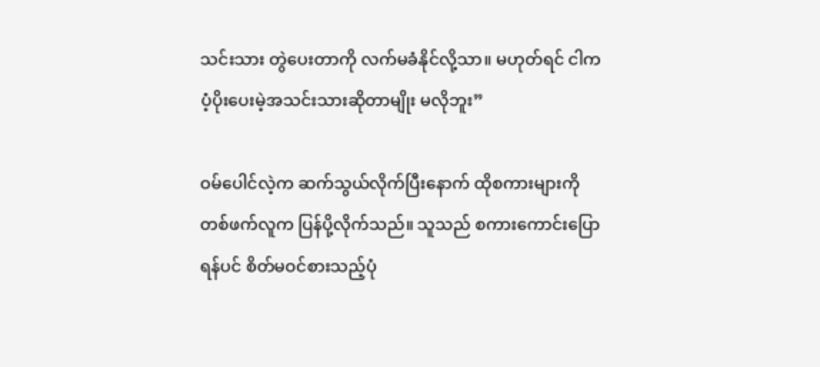သင်းသား တွဲ‌ပေးတာကို လက်မခံနိုင်လို့သာ။ မဟုတ်ရင် ငါက ပံ့ပိုးပေးမဲ့အသင်းသားဆိုတာမျိုး မလိုဘူး”

ဝမ်ပေါင်လဲ့က ဆက်သွယ်လိုက်ပြီးနောက် ထိုစကားများကို တစ်ဖက်လူက ပြန်ပို့လိုက်သည်။ သူသည် စကားကောင်းပြောရန်ပင် စိတ်မဝင်စားသည့်ပုံ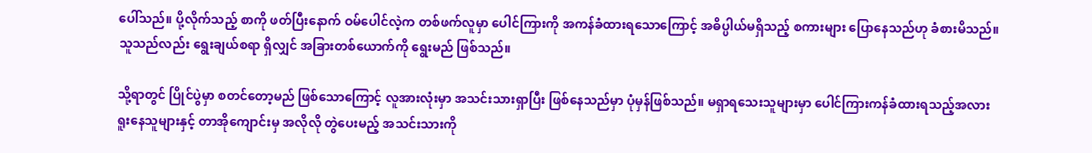ပေါ်သည်။ ပို့လိုက်သည့် စာကို ဖတ်ပြီးနောက် ဝမ်ပေါင်လဲ့က တစ်ဖက်လူမှာ ပေါင်ကြားကို အကန်ခံထားရသောကြောင့် အဓိပ္ပါယ်မရှိသည့် စကားများ ပြောနေသည်ဟု ခံစားမိသည်။ သူသည်လည်း ရွေးချယ်စရာ ရှိလျှင် အခြားတစ်ယောက်ကို ရွေးမည် ဖြစ်သည်။

သို့ရာတွင် ပြိုင်ပွဲမှာ စတင်တော့မည် ဖြစ်သောကြောင့် လူအားလုံးမှာ အသင်းသားရှာပြီး ဖြစ်နေသည်မှာ ပုံမှန်ဖြစ်သည်။ မရှာရသေးသူများမှာ ပေါင်ကြားကန်ခံထားရသည့်အလား ရူးနေသူများနှင့် တာအိုကျောင်းမှ အလိုလို တွဲပေးမည့် အသင်းသားကို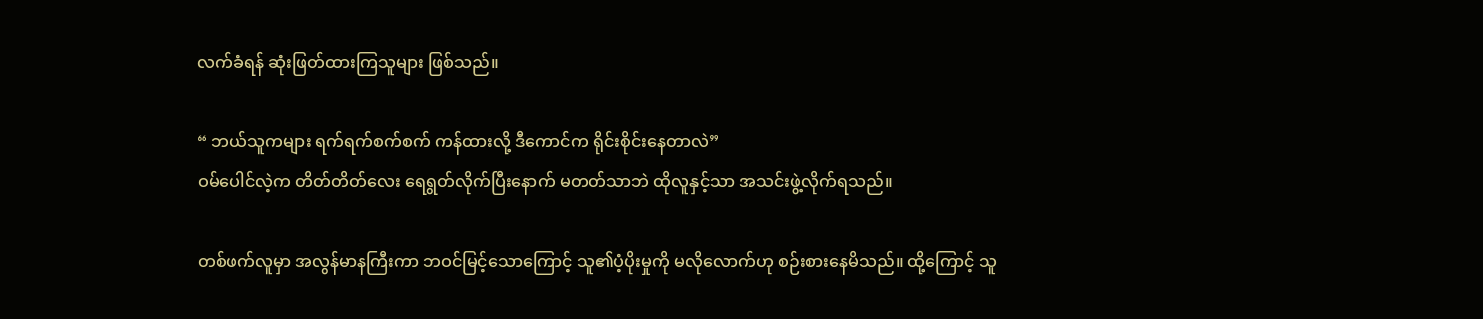လက်ခံရန် ဆုံးဖြတ်ထားကြသူများ ဖြစ်သည်။

“ ဘယ်သူကများ ရက်ရက်စက်စက် ကန်ထားလို့ ဒီကောင်က ရိုင်းစိုင်းနေတာလဲ”
ဝမ်ပေါင်လဲ့က တိတ်တိတ်လေး ရေရွတ်လိုက်ပြီးနောက် မတတ်သာဘဲ ထိုလူနှင့်သာ အသင်းဖွဲ့လိုက်ရသည်။

တစ်ဖက်လူမှာ အလွန်မာနကြီးကာ ဘဝင်မြင့်သောကြောင့် သူ၏ပံ့ပိုးမှုကို မလိုလောက်ဟု စဉ်းစားနေမိသည်။ ထို့ကြောင့် သူ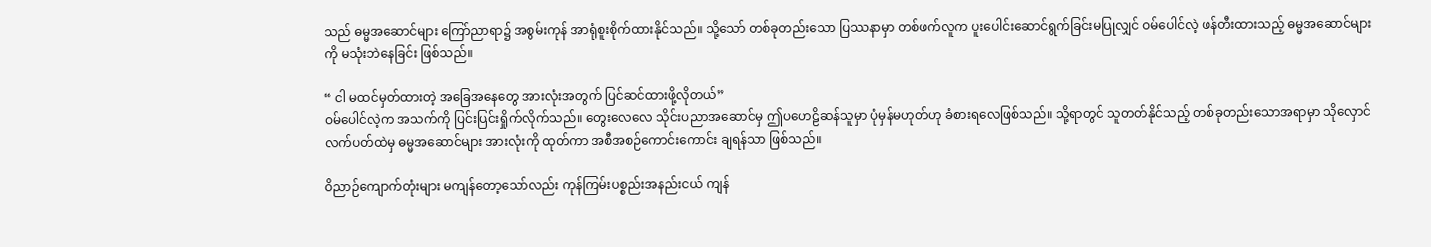သည် ဓမ္မအဆောင်များ ကြော်ညာရာ၌ အစွမ်းကုန် အာရုံစူးစိုက်ထားနိုင်သည်။ သို့သော် တစ်ခုတည်းသော ပြဿနာမှာ တစ်ဖက်လူက ပူးပေါင်းဆောင်ရွက်ခြင်းမပြုလျှင် ဝမ်ပေါင်လဲ့ ဖန်တီးထားသည့် ဓမ္မအဆောင်များကို မသုံးဘဲနေခြင်း ဖြစ်သည်။

“ ငါ မထင်မှတ်ထားတဲ့ အခြေအနေတွေ အားလုံးအတွက် ပြင်ဆင်ထားဖို့လိုတယ်”
ဝမ်ပေါင်လဲ့က အသက်ကို ပြင်းပြင်းရှိုက်လိုက်သည်။ တွေးလေလေ သိုင်းပညာအဆောင်မှ ဤပဟေဠိဆန်သူမှာ ပုံမှန်မဟုတ်ဟု ခံစားရလေဖြစ်သည်။ သို့ရာတွင် သူတတ်နိုင်သည့် တစ်ခုတည်းသောအရာမှာ သိုလှောင်လက်ပတ်ထဲမှ ဓမ္မအဆောင်များ အားလုံးကို ထုတ်ကာ အစီအစဉ်ကောင်းကောင်း ချရန်သာ ဖြစ်သည်။

ဝိညာဉ်ကျောက်တုံးများ မကျန်တော့သော်လည်း ကုန်ကြမ်းပစ္စည်းအနည်းငယ် ကျန်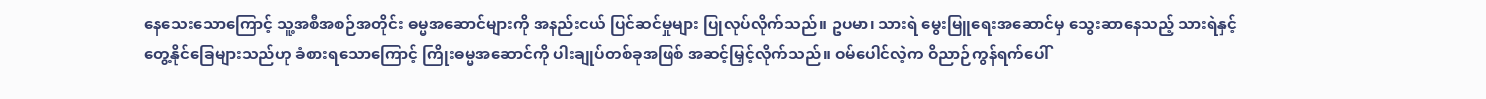နေသေးသောကြောင့် သူ့အစီအစဉ်အတိုင်း ဓမ္မအဆောင်များကို အနည်းငယ် ပြင်ဆင်မှုများ ပြုလုပ်လိုက်သည်။ ဥပမာ၊ သားရဲ မွေးမြူရေးအဆောင်မှ သွေးဆာနေသည့် သားရဲနှင့် တွေ့နိုင်ခြေများသည်ဟု ခံစားရသောကြောင့် ကြိုးဓမ္မအဆောင်ကို ပါးချုပ်တစ်ခုအဖြစ် အဆင့်မြှင့်လိုက်သည်။ ဝမ်ပေါင်လဲ့က ဝိညာဉ်ကွန်ရက်ပေါ်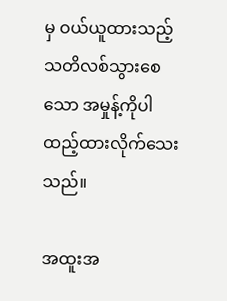မှ ဝယ်ယူထားသည့် သတိလစ်သွားစေသော အမှုန့်ကိုပါ ထည့်ထားလိုက်သေးသည်။

အထူးအ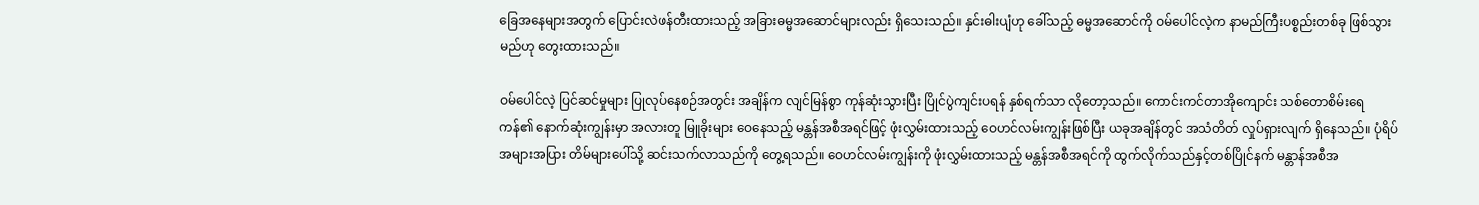ခြေအနေများအတွက် ပြောင်းလဲဖန်တီးထားသည့် အခြားဓမ္မအဆောင်များလည်း ရှိသေးသည်။ နှင်းဓါးပျံဟု ခေါ်သည့် ဓမ္မအဆောင်ကို ဝမ်ပေါင်လဲ့က နာမည်ကြီးပစ္စည်းတစ်ခု ဖြစ်သွားမည်ဟု တွေးထားသည်။

ဝမ်ပေါင်လဲ့ ပြင်ဆင်မှုများ ပြုလုပ်နေစဉ်အတွင်း အချိန်က လျင်မြန်စွာ ကုန်ဆုံးသွားပြီး ပြိုင်ပွဲကျင်းပရန် နှစ်ရက်သာ လိုတော့သည်။ ကောင်းကင်တာအိုကျောင်း သစ်တောစိမ်းရေကန်၏ နောက်ဆုံးကျွန်းမှာ အလားတူ မြူခိုးများ ဝေနေသည့် မန္တန်အစီအရင်ဖြင့် ဖုံးလွှမ်းထားသည့် ဝေဟင်လမ်းကျွန်းဖြစ်ပြီး ယခုအချိန်တွင် အသံတိတ် လှုပ်ရှားလျက် ရှိနေသည်။ ပုံရိပ်အများအပြား တိမ်များပေါ်သို့ ဆင်းသက်လာသည်ကို တွေ့ရသည်။ ဝေဟင်လမ်းကျွန်းကို ဖုံးလွှမ်းထားသည့် မန္တန်အစီအရင်ကို ထွက်လိုက်သည်နှင့်တစ်ပြိုင်နက် မန္တာန်အစီအ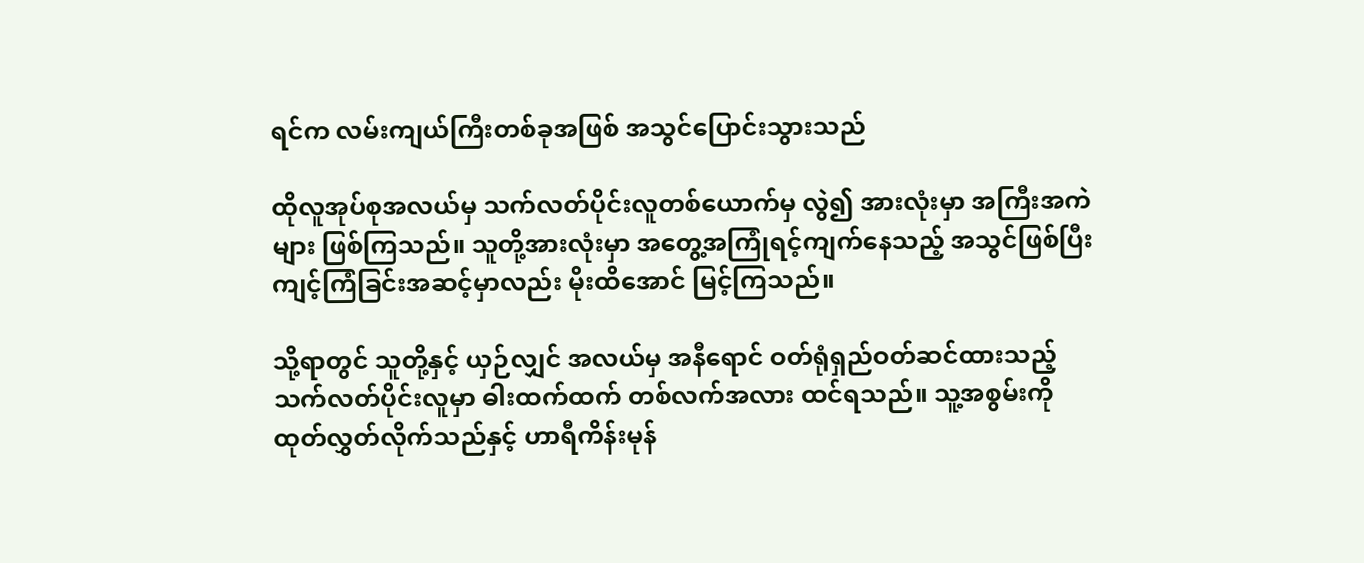ရင်က လမ်းကျယ်ကြီးတစ်ခုအဖြစ် အသွင်ပြောင်းသွားသည်

ထိုလူအုပ်စုအလယ်မှ သက်လတ်ပိုင်းလူတစ်ယောက်မှ လွဲ၍ အားလုံးမှာ အကြီးအကဲများ ဖြစ်ကြသည်။ သူတို့အားလုံးမှာ အတွေ့အကြုံရင့်ကျက်နေသည့် အသွင်ဖြစ်ပြီး ကျင့်ကြံခြင်းအဆင့်မှာလည်း မိုးထိအောင် မြင့်ကြသည်။

သို့ရာတွင် သူတို့နှင့် ယှဉ်လျှင် အလယ်မှ အနီရောင် ဝတ်ရုံရှည်ဝတ်ဆင်ထားသည့် သက်လတ်ပိုင်းလူမှာ ဓါးထက်ထက် တစ်လက်အလား ထင်ရသည်။ သူ့အစွမ်းကို ထုတ်လွှတ်လိုက်သည်နှင့် ဟာရီကိန်းမုန်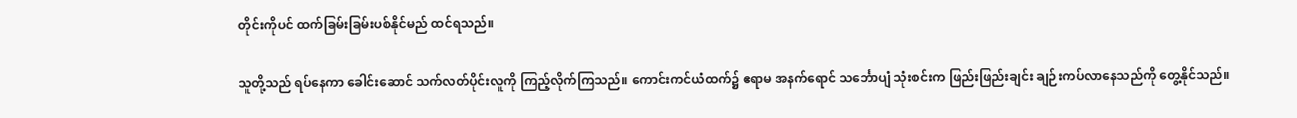တိုင်းကိုပင် ထက်ခြမ်းခြမ်းပစ်နိုင်မည် ထင်ရသည်။

သူတို့သည် ရပ်နေကာ ခေါင်းဆောင် သက်လတ်ပိုင်းလူကို ကြည့်လိုက်ကြသည်။ ကောင်းကင်ယံထက်၌ ဧရာမ အနက်ရောင် သင်္ဘောပျံ သုံးစင်းက ဖြည်းဖြည်းချင်း ချဉ်းကပ်လာနေသည်ကို တွေ့နိုင်သည်။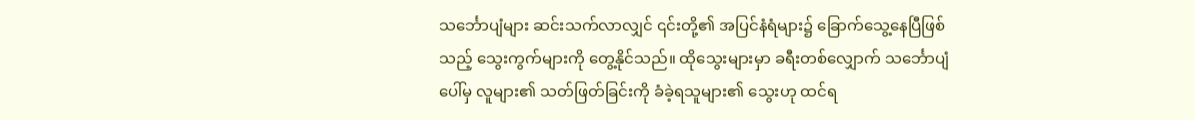သင်္ဘောပျံများ ဆင်းသက်လာလျှင် ၎င်းတို့၏ အပြင်နံရံများ၌ ခြောက်သွေ့နေပြီဖြစ်သည့် သွေးကွက်များကို တွေ့နိုင်သည်။ ထိုသွေးများမှာ ခရီးတစ်လျှောက် သင်္ဘောပျံပေါ်မှ လူများ၏ သတ်ဖြတ်ခြင်းကို ခံခဲ့ရသူများ၏ သွေးဟု ထင်ရ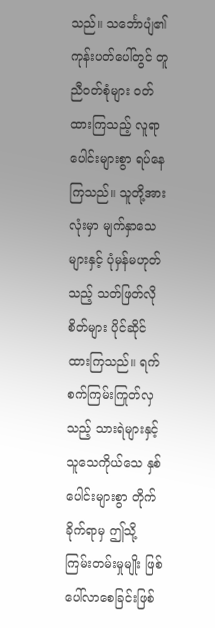သည်။ သင်္ဘောပျံ၏ ကုန်းပတ်ပေါ်တွင် တူညီဝတ်စုံများ ဝတ်ထားကြသည့် လူရာပေါင်းများစွာ ရပ်နေကြသည်။ သူတို့အားလုံးမှာ မျက်နှာသေများနှင့် ပုံမှန်မဟုတ်သည့် သတ်ဖြတ်လိုစိတ်များ ပိုင်ဆိုင်ထားကြသည်။ ရက်စက်ကြမ်းကြုတ်လှသည့် သားရဲများနှင့် သူသေကိုယ်သေ နှစ်ပေါင်းများစွာ တိုက်ခိုက်ရာမှ ဤသို့ ကြမ်းတမ်းမှုမျိုး ဖြစ်ပေါ်လာစေခြင်းဖြစ်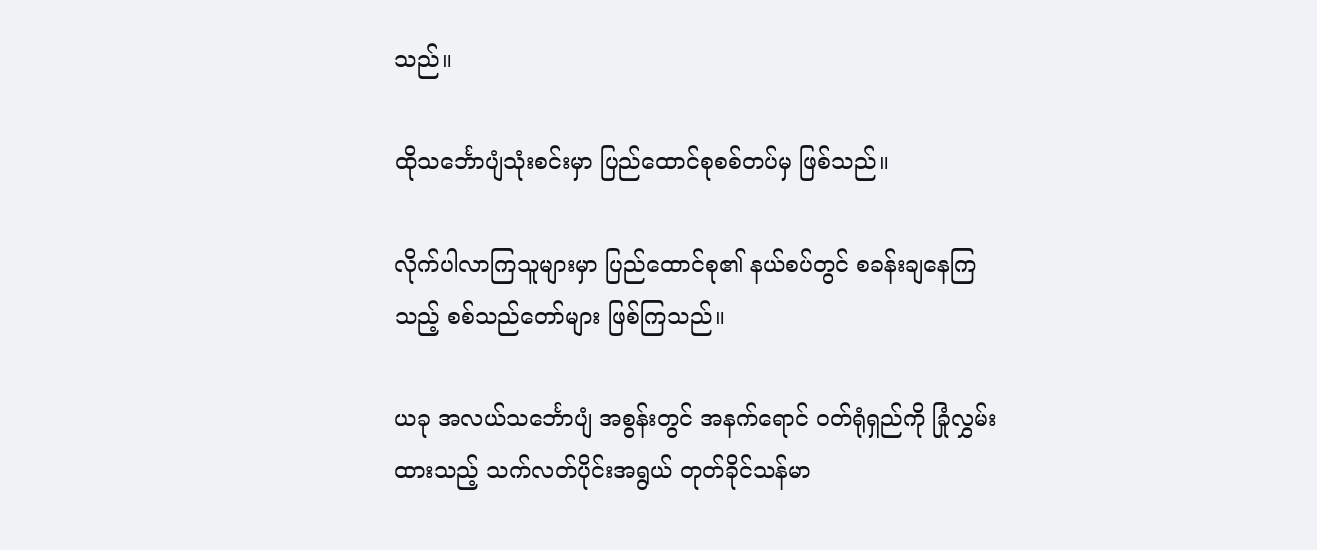သည်။

ထိုသင်္ဘောပျံသုံးစင်းမှာ ပြည်ထောင်စုစစ်တပ်မှ ဖြစ်သည်။

လိုက်ပါလာကြသူများမှာ ပြည်ထောင်စု၏ နယ်စပ်တွင် စခန်းချနေကြသည့် စစ်သည်တော်များ ဖြစ်ကြသည်။

ယခု အလယ်သင်္ဘောပျံ အစွန်းတွင် အနက်ရောင် ဝတ်ရုံရှည်ကို ခြုံလွှမ်းထားသည့် သက်လတ်ပိုင်းအရွယ် တုတ်ခိုင်သန်မာ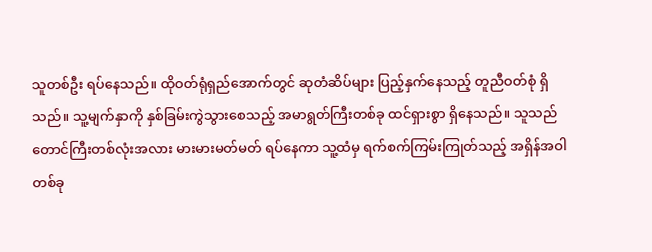သူတစ်ဦး ရပ်နေသည်။ ထိုဝတ်ရုံရှည်အောက်တွင် ဆုတံဆိပ်များ ပြည့်နှက်နေသည့် တူညီဝတ်စုံ ရှိသည်။ သူ့မျက်နှာကို နှစ်ခြမ်းကွဲသွားစေသည့် အမာရွတ်ကြီးတစ်ခု ထင်ရှားစွာ ရှိနေသည်။ သူသည် တောင်ကြီးတစ်လုံးအလား မားမားမတ်မတ် ရပ်နေကာ သူ့ထံမှ ရက်စက်ကြမ်းကြုတ်သည့် အရှိန်အဝါတစ်ခု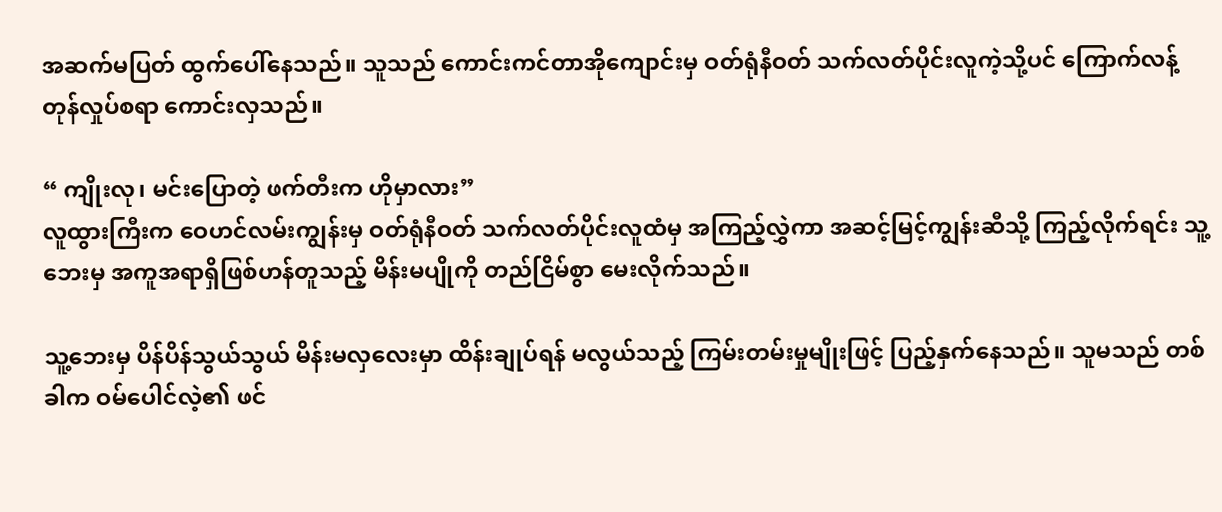အဆက်မပြတ် ထွက်‌ပေါ်နေသည်။ သူသည် ကောင်းကင်တာအိုကျောင်းမှ ဝတ်ရုံနီဝတ် သက်လတ်ပိုင်းလူကဲ့သို့ပင် ကြောက်လန့်တုန်လှုပ်စရာ ကောင်းလှသည်။

“ ကျိုးလု၊ မင်းပြောတဲ့ ဖက်တီးက ဟိုမှာလား”
လူထွားကြီးက ဝေဟင်လမ်းကျွန်းမှ ဝတ်ရုံနီဝတ် သက်လတ်ပိုင်းလူထံမှ အကြည့်လွှဲကာ အဆင့်မြင့်ကျွန်းဆီသို့ ကြည့်လိုက်ရင်း သူ့ဘေးမှ အကူအရာရှိဖြစ်ဟန်တူသည့် မိန်းမပျိုကို တည်ငြိမ်စွာ မေးလိုက်သည်။

သူ့ဘေးမှ ပိန်ပိန်သွယ်သွယ် မိန်းမလှလေးမှာ ထိန်းချုပ်ရန် မလွယ်သည့် ကြမ်းတမ်းမှုမျိုးဖြင့် ပြည့်နှက်နေသည်။ သူမသည် တစ်ခါက ဝမ်ပေါင်လဲ့၏ ဖင်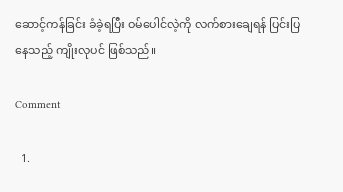ဆောင့်ကန်ခြင်း ခံခဲ့ရပြီး ဝမ်ပေါင်လဲ့ကို လက်စားချေရန် ပြင်းပြနေသည့် ကျိုးလုပင် ဖြစ်သည်။

Comment

  1.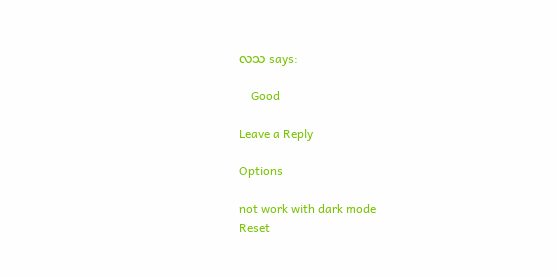လသ says:

    Good

Leave a Reply

Options

not work with dark mode
Reset